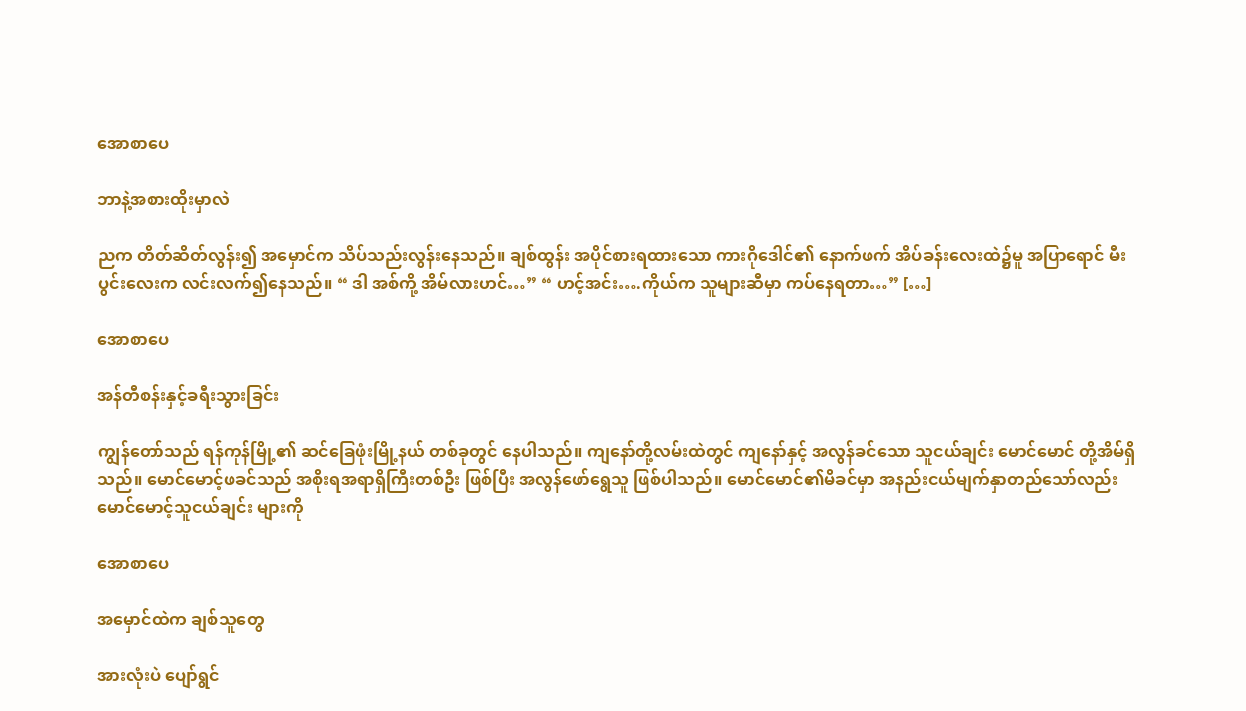အောစာပေ

ဘာနဲ့အစားထိုးမှာလဲ

ညက တိတ်ဆိတ်လွန်း၍ အမှောင်က သိပ်သည်းလွန်းနေသည်။ ချစ်ထွန်း အပိုင်စားရထားသော ကားဂိုဒေါင်၏ နောက်ဖက် အိပ်ခန်းလေးထဲ၌မူ အပြာရောင် မီးပွင်းလေးက လင်းလက်၍နေသည်။ “ ဒါ အစ်ကို့ အိမ်လားဟင်…” “ ဟင့်အင်း….ကိုယ်က သူများဆီမှာ ကပ်နေရတာ…” […]

အောစာပေ

အန်တီစန်းနှင့်ခရီးသွားခြင်း

ကျွန်တော်သည် ရန်ကုန်မြို့၏ ဆင်ခြေဖုံးမြို့နယ် တစ်ခုတွင် နေပါသည်။ ကျနော်တို့လမ်းထဲတွင် ကျနော်နှင့် အလွန်ခင်သော သူငယ်ချင်း မောင်မောင် တို့အိမ်ရှိသည်။ မောင်မောင့်ဖခင်သည် အစိုးရအရာရှိကြီးတစ်ဦး ဖြစ်ပြီး အလွန်ဖော်ရွေသူ ဖြစ်ပါသည်။ မောင်မောင်၏မိခင်မှာ အနည်းငယ်မျက်နှာတည်သော်လည်း မောင်မောင့်သူငယ်ချင်း များကို

အောစာပေ

အမှောင်ထဲက ချစ်သူတွေ

အားလုံးပဲ ပျော်ရွင်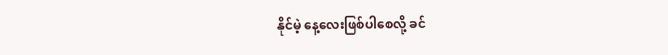နိုင်မဲ့ နေ့လေးဖြစ်ပါစေလို့ ခင်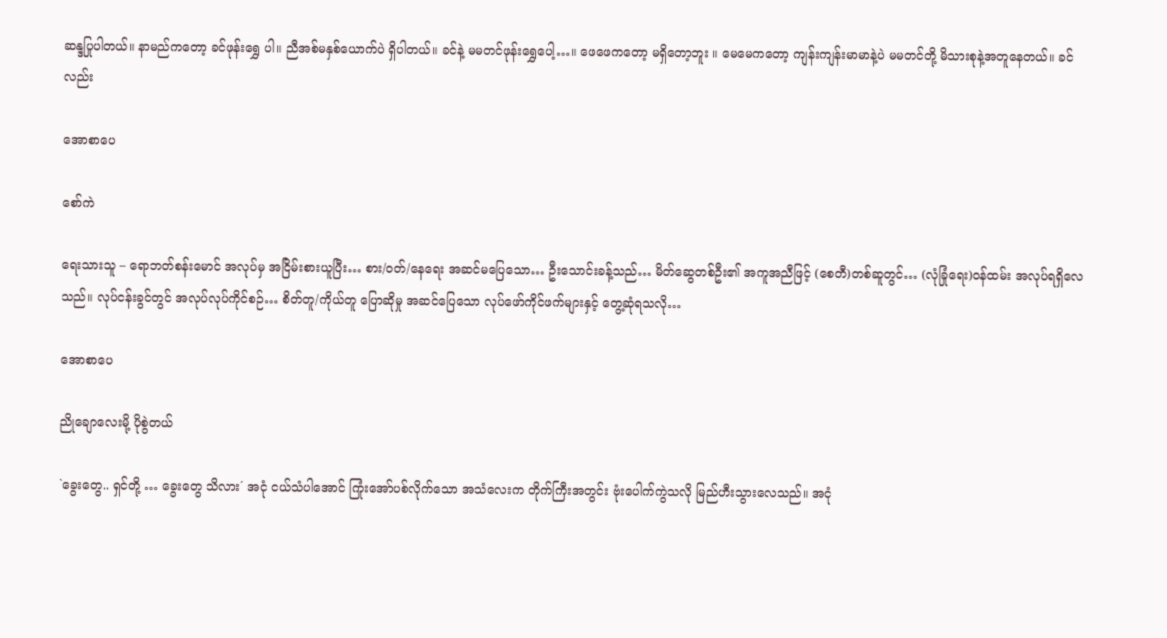ဆန္ဒပြုပါတယ်။ နာမည်ကတော့ ခင်ဖုန်းရွှေ ပါ။ ညီအစ်မနှစ်ယောက်ပဲ ရှိပါတယ်။ ခင်နဲ့ မမတင်ဖုန်းရွှေပေါ့…။ ဖေဖေကတော့ မရှိတော့ဘူး ။ မေမေကတော့ ကျန်းကျန်းမာမာနဲ့ပဲ မမတင်တို့ မိသားစုနဲ့အတူနေတယ်။ ခင်လည်း

အောစာပေ

စော်ကဲ

ရေးသားသူ – ရောဘတ်စန်းမောင် အလုပ်မှ အငြိမ်းစားယူပြီး… စား/ဝတ်/နေရေး အဆင်မပြေသော… ဦးသောင်းခန့်သည်… မိတ်ဆွေတစ်ဦး၏ အကူအညီဖြင့် (စေတီ)တစ်ဆူတွင်… (လုံခြုံရေး)ဝန်ထမ်း အလုပ်ရရှိလေသည်။ လုပ်ငန်းခွင်တွင် အလုပ်လုပ်ကိုင်စဉ်… စိတ်တူ/ကိုယ်တူ ပြောဆိုမှု အဆင်ပြေသော လုပ်ဖော်ကိုင်ဖက်များနှင့် တွေ့ဆုံရသလို…

အောစာပေ

ညိုချောလေးမို့ ပိုစွဲတယ်

`ခွေးတွေ.. ရှင်တို့ … ခွေးတွေ သိလား´ အငုံ ငယ်သံပါအောင် ကြုံးအော်ပစ်လိုက်သော အသံလေးက တိုက်ကြီးအတွင်း ဗုံးပေါက်ကွဲသလို မြည်ဟီးသွားလေသည်။ အငုံ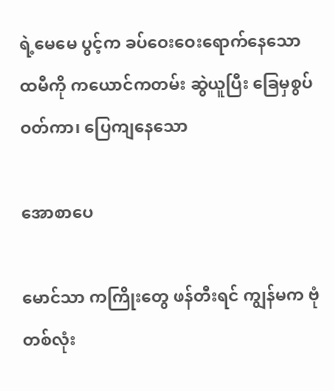ရဲ့မေမေ ပွင့်က ခပ်ဝေးဝေးရောက်နေသော ထမီကို ကယောင်ကတမ်း ဆွဲယူပြီး ခြေမှစွပ်ဝတ်ကာ၊ ပြေကျနေသော

အောစာပေ

မောင်သာ ကကြိုးတွေ ဖန်တီးရင် ကျွန်မက ဗုံတစ်လုံး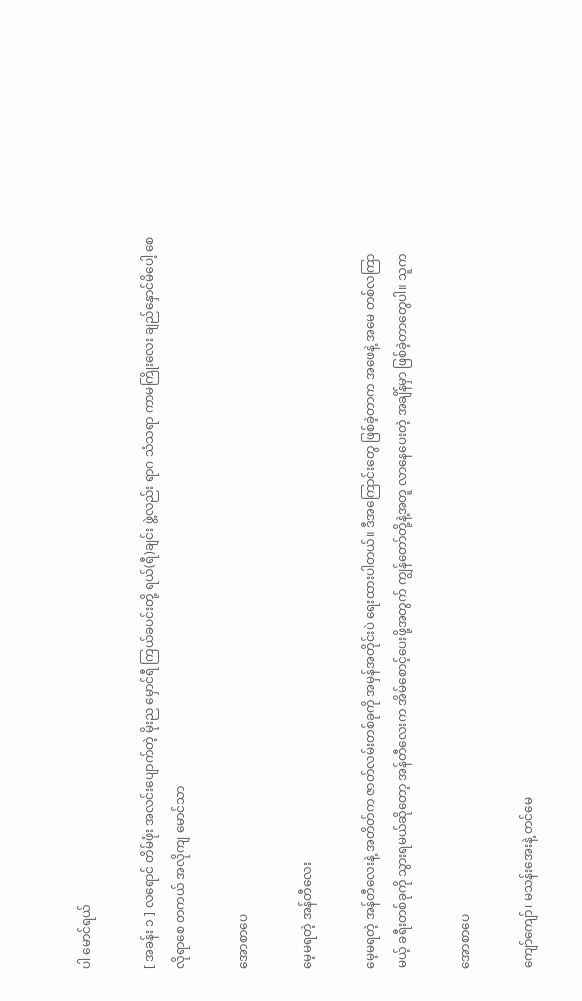ပါ မောင်ရယ်

[ အခန်း ၁ ] လရောင် တိမ်ဖုံး အလင်းပျောက်တဲ့ မိုးည မှောင်ရီ ကြယ်ခပင်းတို့ ရယ်(ရီ)ချင်း ဖွဲ့လည်း ရာဂ သံသရာ ကာမကြိုးလေး ချည်နှောင်မိပေါ့ စေလိုရာစေ တကယ် အလိုကျ မောင်သာ

အောစာပေ

မေ့မရတဲ့ အန်တီလေး

မေ့မရတဲ့ အန်တီလေးနဲ့ အတိတ်က ဇာတ်လမ်းတစ်ခုကို အမှန်အတိုင်းပဲ ရေးထားပါတယ်။ ဒီအကြောင်းတွေ ဖြစ်ခဲ့တာက အဖေနဲ့ အမေ တစ်လကြာမယ့် ခရီးတစ်ခုကို သွားရမယ်ဆိုတော့ အန်တီလေးက အိမ်စောင့်ပေးဖို့အတွက် ကျွန်တော်တို့နဲ့အတူ လာနေပေးတဲ့ အချိန်မှာ ဖြစ်ခဲ့တာတွေပါ။ သူက

အောစာပေ

ကျော်ကျော်၊ မသန်းအေးနဲ့ တင်မေ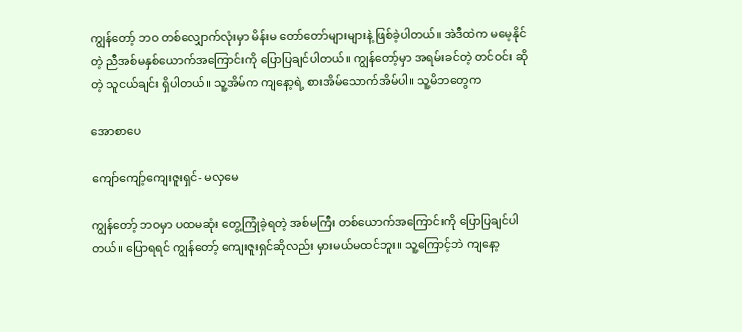ကျွန်တော့် ဘဝ တစ်လျှောက်လုံးမှာ မိန်းမ တော်တော်များများနဲ့ ဖြစ်ခဲ့ပါတယ်။ အဲဒီထဲက မမေ့နိုင်တဲ့ ညီအစ်မနှစ်ယောက်အကြောင်းကို ပြောပြချင်ပါတယ်။ ကျွန်တော့်မှာ အရမ်းခင်တဲ့ တင်ဝင်း ဆိုတဲ့ သူငယ်ချင်း ရှိပါတယ်။ သူ့အိမ်က ကျနော့ရဲ့ စားအိမ်သောက်အိမ်ပါ။ သူ့မိဘတွေက

အောစာပေ

ကျော်ကျော့်ကျေးဇူးရှင်- မလှမေ

ကျွန်တော့် ဘဝမှာ ပထမဆုံး တွေ့ကြုံခဲ့ရတဲ့ အစ်မကြီး တစ်ယောက်အကြောင်းကို ပြောပြချင်ပါတယ်။ ပြောရရင် ကျွန်တော့် ကျေးဇူးရှင်ဆိုလည်း မှားမယ်မထင်ဘူး။ သူ့ကြောင့်ဘဲ ကျနော့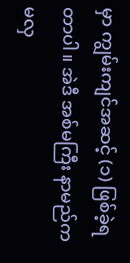မှာ ကျွမ်းကျင်အဆင့် (၁) ဖြစ်ခဲ့ရတာပါ။ အဲဒီ အစ်မကြီး နာမည်က မလှ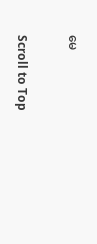မေ

Scroll to Top